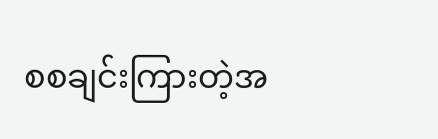စစချင်းကြားတဲ့အ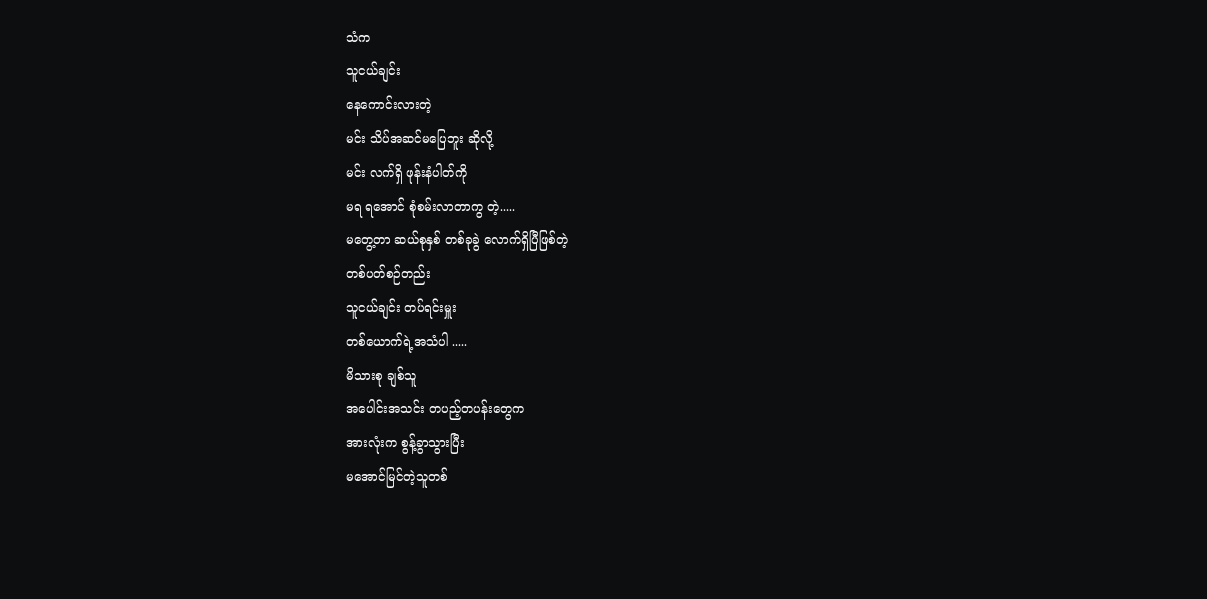သံက
သူငယ်ချင်း
နေကောင်းလားတဲ့
မင်း သိပ်အဆင်မပြေဘူး ဆိုလို့
မင်း လက်ရှိ ဖုန်းနံပါတ်ကို
မရ ရအောင် စုံစမ်းလာတာကွ တဲ့.....
မတွေ့တာ ဆယ်စုနှစ် တစ်ခုခွဲ လောက်ရှိပြီဖြစ်တဲ့
တစ်ပတ်စဉ်တည်း
သူငယ်ချင်း တပ်ရင်းမှူး
တစ်ယောက်ရဲ့အသံပါ .....
မိသားစု ချစ်သူ
အပေါင်းအသင်း တပည့်တပန်းတွေက
အားလုံးက စွန့်ခွာသွားပြီး
မအောင်မြင်တဲ့သူတစ်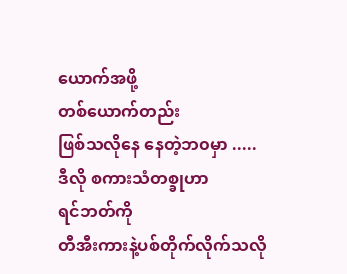ယောက်အဖို့
တစ်ယောက်တည်း
ဖြစ်သလိုနေ နေတဲ့ဘ၀မှာ .....
ဒီလို စကားသံတစ္ခုဟာ
ရင်ဘတ်ကို
တီအီးကားနဲ့ပစ်တိုက်လိုက်သလို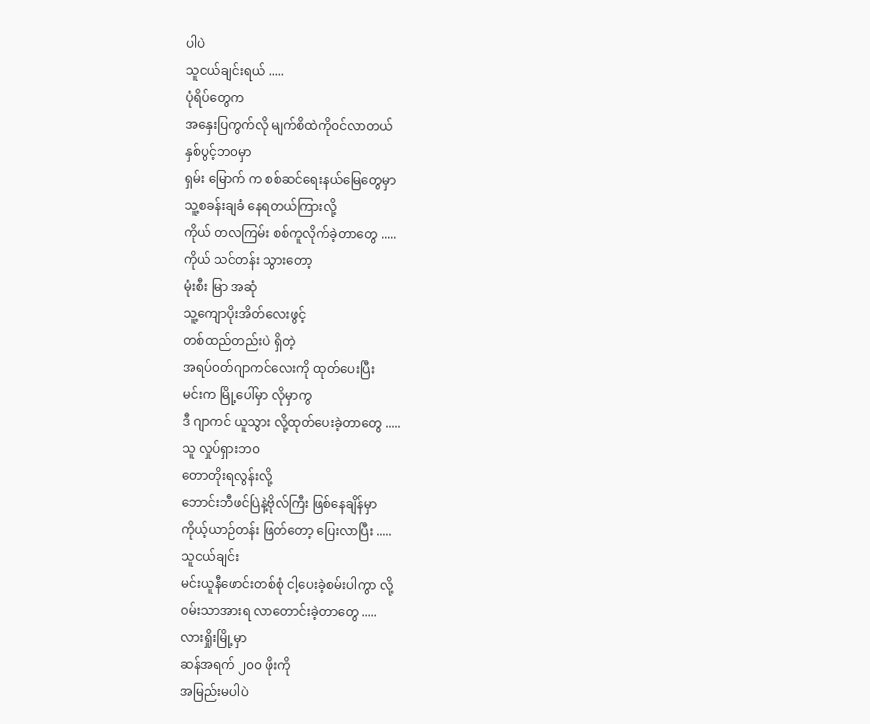ပါပဲ
သူငယ်ချင်းရယ် .....
ပုံရိပ်တွေက
အနှေးပြကွက်လို မျက်စိထဲကို၀င်လာတယ်
နှစ်ပွင့်ဘ၀မှာ
ရှမ်း မြောက် က စစ်ဆင်ရေးနယ်မြေတွေမှာ
သူ့စခန်းချခံ နေရတယ်ကြားလို့
ကိုယ် တလကြမ်း စစ်ကူလိုက်ခဲ့တာတွေ .....
ကိုယ် သင်တန်း သွားတော့
မုံးစီး မြာ အဆုံ
သူ့ကျောပိုးအိတ်လေးဖွင့်
တစ်ထည်တည်းပဲ ရှိတဲ့
အရပ်၀တ်ဂျာကင်လေးကို ထုတ်ပေးပြီး
မင်းက မြို့ပေါ်မှာ လိုမှာကွ
ဒီ ဂျာကင် ယူသွား လို့ထုတ်ပေးခဲ့တာတွေ .....
သူ လှုပ်ရှားဘ၀
တောတိုးရလွန်းလို့
ဘောင်းဘီဖင်ပြဲနဲ့ဗိုလ်ကြီး ဖြစ်နေချိန်မှာ
ကိုယ့်ယာဉ်တန်း ဖြတ်တော့ ပြေးလာပြီး .....
သူငယ်ချင်း
မင်းယူနီဖောင်းတစ်စုံ ငါ့ပေးခဲ့စမ်းပါကွာ လို့
၀မ်းသာအားရ လာတောင်းခဲ့တာတွေ .....
လားရှိုးမြို့မှာ
ဆန်အရက် ၂၀၀ ဖိုးကို
အမြည်းမပါပဲ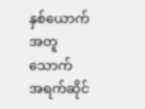နှစ်ယောက် အတူသောက်
အရက်ဆိုင်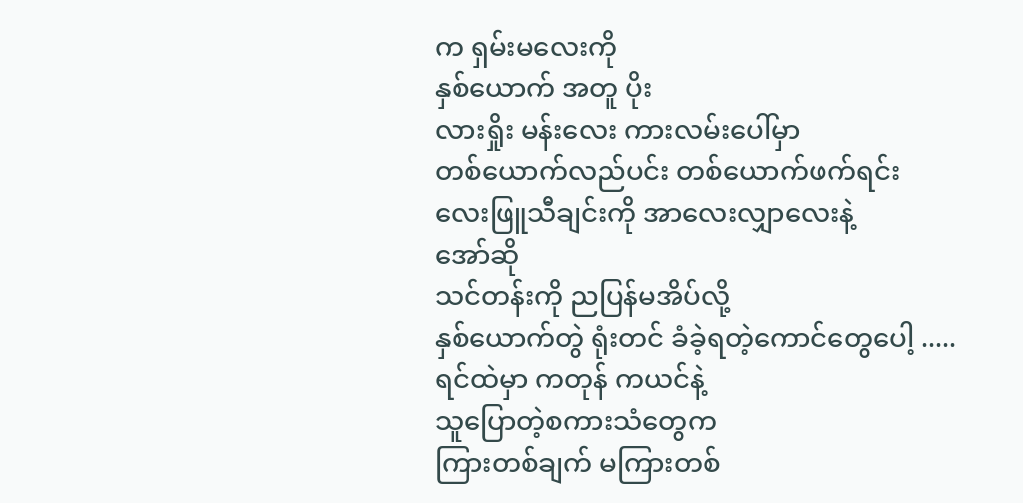က ရှမ်းမလေးကို
နှစ်ယောက် အတူ ပိုး
လားရှိုး မန်းလေး ကားလမ်းပေါ်မှာ
တစ်ယောက်လည်ပင်း တစ်ယောက်ဖက်ရင်း
လေးဖြူသီချင်းကို အာလေးလျှာလေးနဲ့
အော်ဆို
သင်တန်းကို ညပြန်မအိပ်လို့
နှစ်ယောက်တွဲ ရုံးတင် ခံခဲ့ရတဲ့ကောင်တွေပေါ့ .....
ရင်ထဲမှာ ကတုန် ကယင်နဲ့
သူပြောတဲ့စကားသံတွေက
ကြားတစ်ချက် မကြားတစ်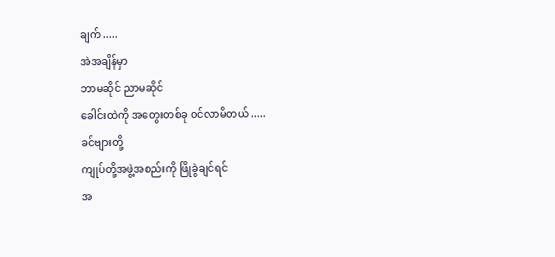ချက် .....
အဲအချိန်မှာ
ဘာမဆိုင် ညာမဆိုင်
ခေါင်းထဲကို အတွေးတစ်ခု ၀င်လာမိတယ် .....
ခင်ဗျားတို့
ကျုပ်တို့အဖွဲ့အစည်းကို ဖြိုခွဲချင်ရင်
အ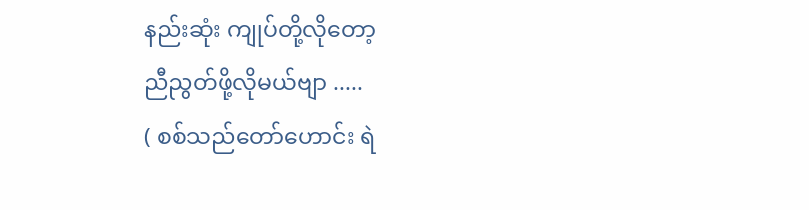နည်းဆုံး ကျုပ်တို့လိုတော့
ညီညွတ်ဖို့လိုမယ်ဗျာ .....
( စစ်သည်တော်ဟောင်း ရဲ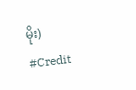မိုး)
#Credit